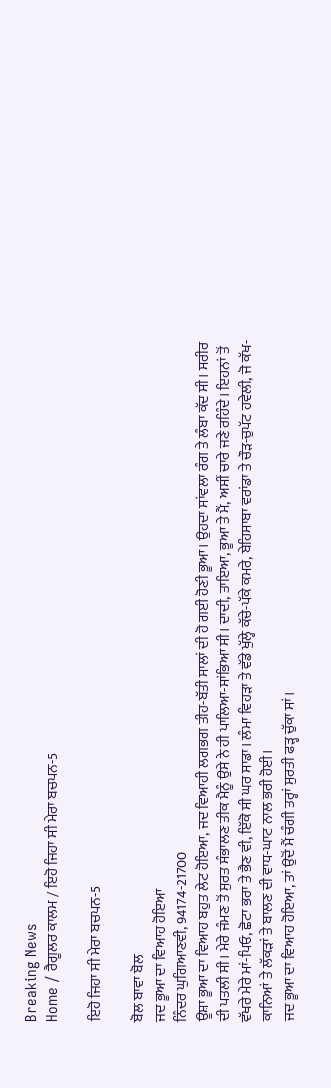Breaking News
Home / ਰੈਗੂਲਰ ਕਾਲਮ / ਇਹੋ ਜਿਹਾ ਸੀ ਮੇਰਾ ਬਚਪਨ-5

ਇਹੋ ਜਿਹਾ ਸੀ ਮੇਰਾ ਬਚਪਨ-5

ਬੋਲ ਬਾਵਾ ਬੋਲ
ਜਦ ਭੂਆ ਦਾ ਵਿਆਹ ਹੋਇਆ
ਨਿੰਦਰ ਘੁਗਿਆਣਵੀ, 94174-21700
ਊਸ਼ਾ ਭੂਆ ਦਾ ਵਿਆਹ ਬਹੁਤ ਲੇਟ ਹੋਇਆ, ਜਦ ਵਿਆਹੀ ਲਗਭਗ ਤੀਹ-ਬੱਤੀ ਸਾਲਾਂ ਦੀ ਹੋ ਗਈ ਹੋਣੀ ਭੂਆ। ਉਹਦਾ ਸਾਂਵਲਾ ਰੰਗ ਤੇ ਲੰਬਾ ਕੱਦ ਸੀ। ਸਰੀਰ ਦੀ ਪਤਲੀ ਸੀ। ਮੇਰੇ ਜੰਮਣ ਤੋਂ ਸੁਰਤ ਸੰਭਾਲਣ ਤੀਕ ਮੈਨੂੰ ਉਸੇ ਨੇ ਹੀ ਪਾਲਿਆ-ਸਾਂਭਿਆ ਸੀ। ਦਾਦੀ, ਤਾਇਆ, ਭੂਆ ਤੇ ਮੈਂ, ਅਸੀਂ ਚਾਰੇ ਜਣੇ ਰਹਿੰਦੇ। ਇਹਨਾਂ ਤੋਂ ਵੱਖਰੇ ਮੇਰੇ ਮਾਂ-ਪਿਓ, ਛੋਟਾ ਭਰਾ ਤੇ ਭੈਣ ਵੀ, ਇੱਕੋ ਸੀ ਘਰ ਸਾਡਾ। ਲੰਮਾ ਵਿਹੜਾ ਤੇ ਵੱਡੇ ਖੁੱਲ੍ਹੇ ਕੱਚੇ-ਪੱਕੇ ਕਮਰੇ, ਬੇਹਿਸਾਬਾ ਵਰਾਂਡਾ ਤੇ ਚੌੜ-ਚੁਪੱਟ ਹਵੇਲੀ, ਜੋ ਕੱਖ-ਕਾਨਿਆਂ ਤੇ ਲੱਕੜਾਂ ਤੇ ਬਾਲਣ ਦੀ ਵਾਧ-ਘਾਟ ਨਾਲ ਭਰੀ ਹੋਈ।
ਜਦ ਭੂਆ ਦਾ ਵਿਆਹ ਹੋਇਆ, ਤਾਂ ਉਦੋਂ ਮੈਂ ਚੰਗੀ ਤਰ੍ਹਾਂ ਸੁਰਤੀ ਫੜ੍ਹ ਚੁੱਕਾ ਸਾਂ।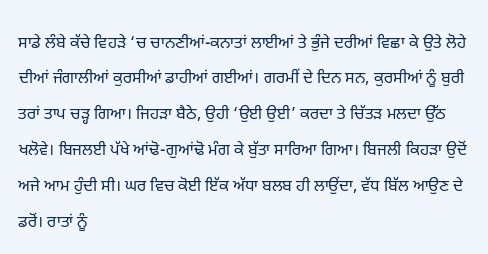ਸਾਡੇ ਲੰਬੇ ਕੱਚੇ ਵਿਹੜੇ ‘ਚ ਚਾਨਣੀਆਂ-ਕਨਾਤਾਂ ਲਾਈਆਂ ਤੇ ਭੁੰਜੇ ਦਰੀਆਂ ਵਿਛਾ ਕੇ ਉਤੇ ਲੋਹੇ ਦੀਆਂ ਜੰਗਾਲੀਆਂ ਕੁਰਸੀਆਂ ਡਾਹੀਆਂ ਗਈਆਂ। ਗਰਮੀਂ ਦੇ ਦਿਨ ਸਨ, ਕੁਰਸੀਆਂ ਨੂੰ ਬੁਰੀ ਤਰਾਂ ਤਾਪ ਚੜ੍ਹ ਗਿਆ। ਜਿਹੜਾ ਬੈਠੇ, ਉਹੀ ‘ਉਈ ਉਈ’ ਕਰਦਾ ਤੇ ਚਿੱਤੜ ਮਲਦਾ ਉੱਠ ਖਲੋਵੇ। ਬਿਜਲਈ ਪੱਖੇ ਆਂਢੋ-ਗੁਆਂਢੋ ਮੰਗ ਕੇ ਬੁੱਤਾ ਸਾਰਿਆ ਗਿਆ। ਬਿਜਲੀ ਕਿਹੜਾ ਉਦੋਂ ਅਜੇ ਆਮ ਹੁੰਦੀ ਸੀ। ਘਰ ਵਿਚ ਕੋਈ ਇੱਕ ਅੱਧਾ ਬਲਬ ਹੀ ਲਾਉਂਦਾ, ਵੱਧ ਬਿੱਲ ਆਉਣ ਦੇ ਡਰੋਂ। ਰਾਤਾਂ ਨੂੰ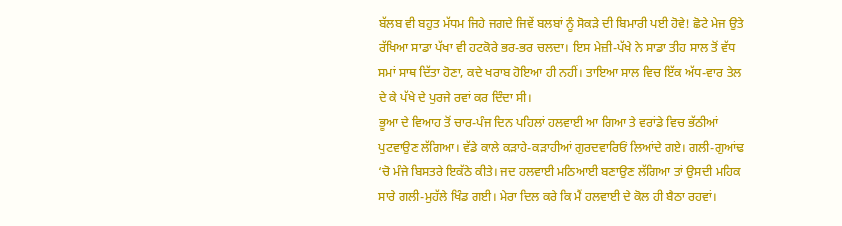ਬੱਲਬ ਵੀ ਬਹੁਤ ਮੱਧਮ ਜਿਹੇ ਜਗਦੇ ਜਿਵੇਂ ਬਲਬਾਂ ਨੂੰ ਸੋਕੜੇ ਦੀ ਬਿਮਾਰੀ ਪਈ ਹੋਵੇ! ਛੋਟੇ ਮੇਜ ਉਤੇ ਰੱਖਿਆ ਸਾਡਾ ਪੱਖਾ ਵੀ ਹਟਕੋਰੇ ਭਰ-ਭਰ ਚਲਦਾ। ਇਸ ਮੇਜ਼ੀ-ਪੱਖੇ ਨੇ ਸਾਡਾ ਤੀਹ ਸਾਲ ਤੋਂ ਵੱਧ ਸਮਾਂ ਸਾਥ ਦਿੱਤਾ ਹੋਣਾ, ਕਦੇ ਖਰਾਬ ਹੋਇਆ ਹੀ ਨਹੀਂ। ਤਾਇਆ ਸਾਲ ਵਿਚ ਇੱਕ ਅੱਧ-ਵਾਰ ਤੇਲ ਦੇ ਕੇ ਪੱਖੇ ਦੇ ਪੁਰਜੇ ਰਵਾਂ ਕਰ ਦਿੰਦਾ ਸੀ।
ਭੂਆ ਦੇ ਵਿਆਹ ਤੋਂ ਚਾਰ-ਪੰਜ ਦਿਨ ਪਹਿਲਾਂ ਹਲਵਾਈ ਆ ਗਿਆ ਤੇ ਵਰਾਂਡੇ ਵਿਚ ਭੱਠੀਆਂ ਪੁਟਵਾਉਣ ਲੱਗਿਆ। ਵੱਡੇ ਕਾਲੇ ਕੜਾਹੇ-ਕੜਾਹੀਆਂ ਗੁਰਦਵਾਰਿਓਂ ਲਿਆਂਦੇ ਗਏ। ਗਲੀ-ਗੁਆਂਢ ‘ਚੋ ਮੰਜੇ ਬਿਸਤਰੇ ਇਕੱਠੇ ਕੀਤੇ। ਜਦ ਹਲਵਾਈ ਮਠਿਆਈ ਬਣਾਉਣ ਲੱਗਿਆ ਤਾਂ ਉਸਦੀ ਮਹਿਕ ਸਾਰੇ ਗਲੀ-ਮੁਹੱਲੇ ਖਿੰਡ ਗਈ। ਮੇਰਾ ਦਿਲ ਕਰੇ ਕਿ ਮੈਂ ਹਲਵਾਈ ਦੇ ਕੋਲ ਹੀ ਬੈਠਾ ਰਹਵਾਂ।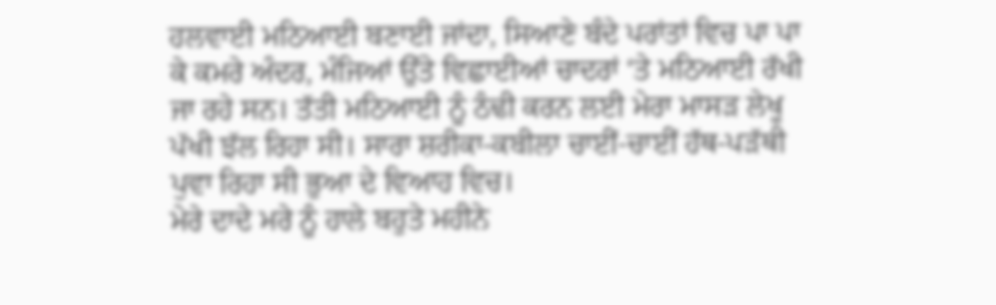ਹਲਵਾਈ ਮਠਿਆਈ ਬਣਾਈ ਜਾਂਦਾ, ਸਿਆਣੇ ਬੰਦੇ ਪਰਾਂਤਾਂ ਵਿਚ ਪਾ ਪਾ ਕੇ ਕਮਰੇ ਅੰਦਰ, ਮੰਜਿਆਂ ਉੱਤੇ ਵਿਛਾਈਆਂ ਚਾਦਰਾਂ ‘ਤੇ ਮਠਿਆਈ ਰੱਖੀ ਜਾ ਰਹੇ ਸਨ। ਤੱਤੀ ਮਠਿਆਈ ਨੂੰ ਠੰਢੀ ਕਰਨ ਲਈ ਮੇਰਾ ਮਾਸੜ ਲੇਖੂ ਪੱਖੀ ਝੱਲ ਰਿਹਾ ਸੀ। ਸਾਰਾ ਸ਼ਰੀਕਾ-ਕਬੀਲਾ ਚਾਈਂ-ਚਾਈਂ ਹੱਥ-ਪੜੱਥੀ ਪੁਵਾ ਰਿਹਾ ਸੀ ਭੁਆ ਦੇ ਵਿਆਹ ਵਿਚ।
ਮੇਰੇ ਦਾਦੇ ਮਰੇ ਨੂੰ ਹਾਲੇ ਬਹੁਤੇ ਮਹੀਨੇ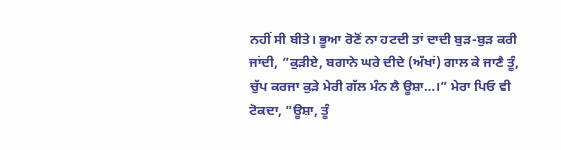ਨਹੀਂ ਸੀ ਬੀਤੇ। ਭੂਆ ਰੋਣੋਂ ਨਾ ਹਟਦੀ ਤਾਂ ਦਾਦੀ ਬੁੜ-ਬੁੜ ਕਰੀ ਜਾਂਦੀ, ”ਕੁੜੀਏ, ਬਗਾਨੇ ਘਰੇ ਦੀਦੇ (ਅੱਖਾਂ) ਗਾਲ ਕੇ ਜਾਣੈ ਤੂੰ, ਚੁੱਪ ਕਰਜਾ ਕੁੜੇ ਮੇਰੀ ਗੱਲ ਮੰਨ ਲੈ ਊਸ਼ਾ…।” ਮੇਰਾ ਪਿਓ ਵੀ ਟੋਕਦਾ, ”ਊਸ਼ਾ, ਤੂੰ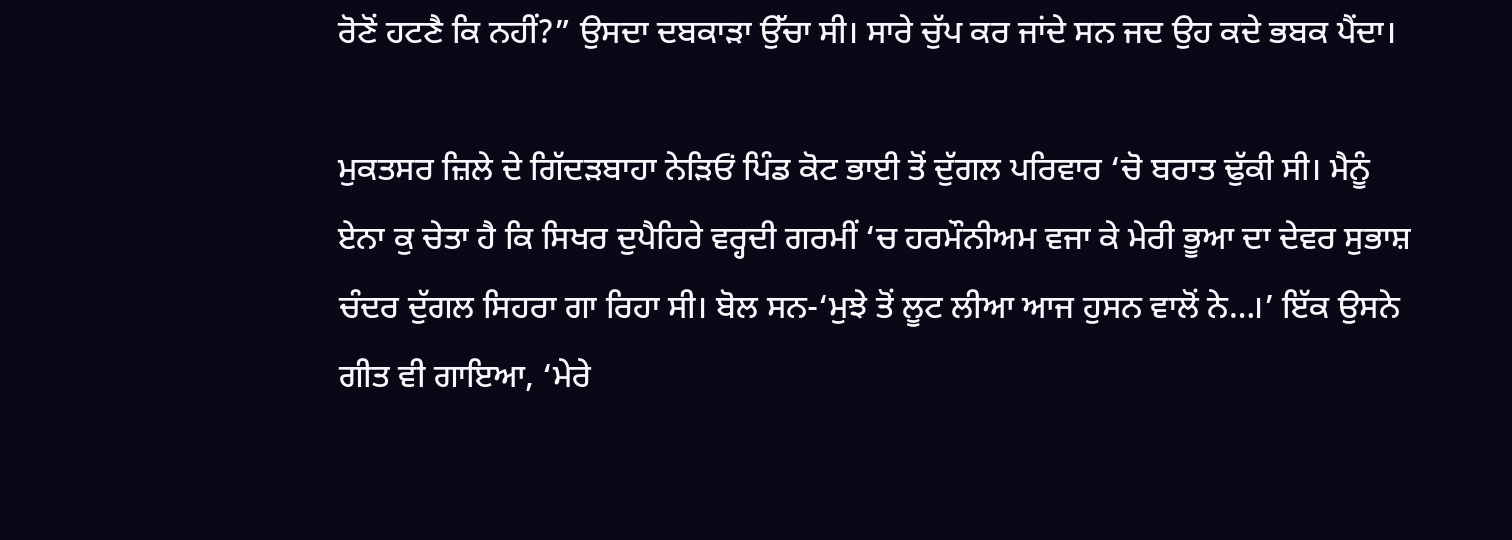ਰੋਣੋਂ ਹਟਣੈ ਕਿ ਨਹੀਂ?” ਉਸਦਾ ਦਬਕਾੜਾ ਉੱਚਾ ਸੀ। ਸਾਰੇ ਚੁੱਪ ਕਰ ਜਾਂਦੇ ਸਨ ਜਦ ਉਹ ਕਦੇ ਭਬਕ ਪੈਂਦਾ।

ਮੁਕਤਸਰ ਜ਼ਿਲੇ ਦੇ ਗਿੱਦੜਬਾਹਾ ਨੇੜਿਓਂ ਪਿੰਡ ਕੋਟ ਭਾਈ ਤੋਂ ਦੁੱਗਲ ਪਰਿਵਾਰ ‘ਚੋ ਬਰਾਤ ਢੁੱਕੀ ਸੀ। ਮੈਨੂੰ ਏਨਾ ਕੁ ਚੇਤਾ ਹੈ ਕਿ ਸਿਖਰ ਦੁਪੈਹਿਰੇ ਵਰ੍ਹਦੀ ਗਰਮੀਂ ‘ਚ ਹਰਮੌਨੀਅਮ ਵਜਾ ਕੇ ਮੇਰੀ ਭੂਆ ਦਾ ਦੇਵਰ ਸੁਭਾਸ਼ ਚੰਦਰ ਦੁੱਗਲ ਸਿਹਰਾ ਗਾ ਰਿਹਾ ਸੀ। ਬੋਲ ਸਨ-‘ਮੁਝੇ ਤੋਂ ਲੂਟ ਲੀਆ ਆਜ ਹੁਸਨ ਵਾਲੋਂ ਨੇ…।’ ਇੱਕ ਉਸਨੇ ਗੀਤ ਵੀ ਗਾਇਆ, ‘ਮੇਰੇ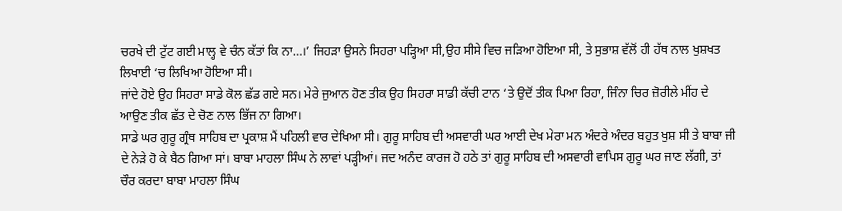ਚਰਖੇ ਦੀ ਟੁੱਟ ਗਈ ਮਾਲ੍ਹ ਵੇ ਚੰਨ ਕੱਤਾਂ ਕਿ ਨਾ…।’ ਜਿਹੜਾ ਉਸਨੇ ਸਿਹਰਾ ਪੜ੍ਹਿਆ ਸੀ,ਉਹ ਸੀਸੇ ਵਿਚ ਜੜਿਆ ਹੋਇਆ ਸੀ, ਤੇ ਸੁਭਾਸ਼ ਵੱਲੋਂ ਹੀ ਹੱਥ ਨਾਲ ਖੁਸ਼ਖਤ ਲਿਖਾਈ ‘ਚ ਲਿਖਿਆ ਹੋਇਆ ਸੀ।
ਜਾਂਦੇ ਹੋਏ ਉਹ ਸਿਹਰਾ ਸਾਡੇ ਕੋਲ ਛੱਡ ਗਏ ਸਨ। ਮੇਰੇ ਜੁਆਨ ਹੋਣ ਤੀਕ ਉਹ ਸਿਹਰਾ ਸਾਡੀ ਕੱਚੀ ਟਾਨ ‘ਤੇ ਉਦੋਂ ਤੀਕ ਪਿਆ ਰਿਹਾ, ਜਿੰਨਾ ਚਿਰ ਜ਼ੋਰੀਲੇ ਮੀਂਹ ਦੇ ਆਉਣ ਤੀਕ ਛੱਤ ਦੇ ਚੋਣ ਨਾਲ ਭਿੱਜ ਨਾ ਗਿਆ।
ਸਾਡੇ ਘਰ ਗੁਰੂ ਗ੍ਰੰਥ ਸਾਹਿਬ ਦਾ ਪ੍ਰਕਾਸ਼ ਮੈਂ ਪਹਿਲੀ ਵਾਰ ਦੇਖਿਆ ਸੀ। ਗੁਰੂ ਸਾਹਿਬ ਦੀ ਅਸਵਾਰੀ ਘਰ ਆਈ ਦੇਖ ਮੇਰਾ ਮਨ ਅੰਦਰੇ ਅੰਦਰ ਬਹੁਤ ਖੁਸ਼ ਸੀ ਤੇ ਬਾਬਾ ਜੀ ਦੇ ਨੇੜੇ ਹੋ ਕੇ ਬੈਠ ਗਿਆ ਸਾਂ। ਬਾਬਾ ਮਾਹਲਾ ਸਿੰਘ ਨੇ ਲਾਵਾਂ ਪੜ੍ਹੀਆਂ। ਜਦ ਅਨੰਦ ਕਾਰਜ ਹੋ ਹਠੇ ਤਾਂ ਗੁਰੂ ਸਾਹਿਬ ਦੀ ਅਸਵਾਰੀ ਵਾਪਿਸ ਗੁਰੂ ਘਰ ਜਾਣ ਲੱਗੀ, ਤਾਂ ਚੌਰ ਕਰਦਾ ਬਾਬਾ ਮਾਹਲਾ ਸਿੰਘ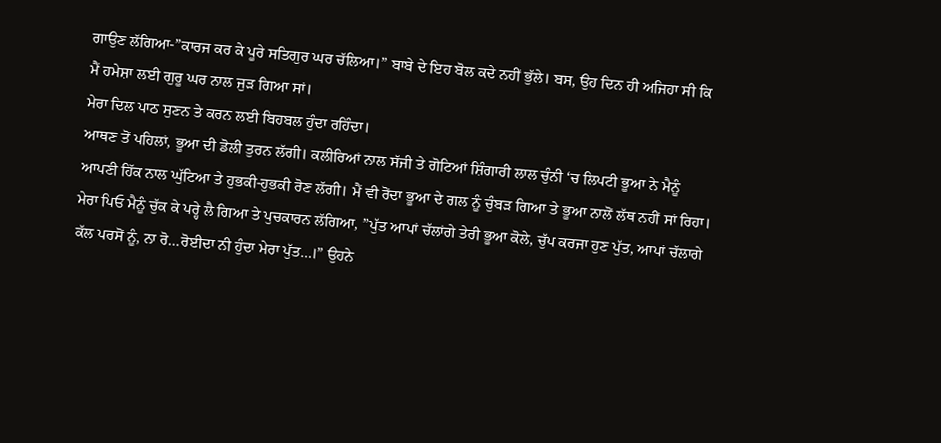ਗਾਉਣ ਲੱਗਿਆ-”ਕਾਰਜ ਕਰ ਕੇ ਪੂਰੇ ਸਤਿਗੁਰ ਘਰ ਚੱਲਿਆ।” ਬਾਬੇ ਦੇ ਇਹ ਬੋਲ ਕਦੇ ਨਹੀਂ ਭੁੱਲੇ। ਬਸ, ਉਹ ਦਿਨ ਹੀ ਅਜਿਹਾ ਸੀ ਕਿ ਮੈਂ ਹਮੇਸ਼ਾ ਲਈ ਗੁਰੂ ਘਰ ਨਾਲ ਜੁੜ ਗਿਆ ਸਾਂ।
ਮੇਰਾ ਦਿਲ ਪਾਠ ਸੁਣਨ ਤੇ ਕਰਨ ਲਈ ਬਿਹਬਲ ਹੁੰਦਾ ਰਹਿੰਦਾ।
ਆਥਣ ਤੋਂ ਪਹਿਲਾਂ, ਭੂਆ ਦੀ ਡੋਲੀ ਤੁਰਨ ਲੱਗੀ। ਕਲੀਰਿਆਂ ਨਾਲ ਸੱਜੀ ਤੇ ਗੋਟਿਆਂ ਸ਼ਿੰਗਾਰੀ ਲਾਲ ਚੁੰਨੀ ‘ਚ ਲਿਪਟੀ ਭੂਆ ਨੇ ਮੈਨੂੰ ਆਪਣੀ ਹਿੱਕ ਨਾਲ ਘੁੱਟਿਆ ਤੇ ਹੁਭਕੀ-ਹੁਭਕੀ ਰੋਣ ਲੱਗੀ। ਮੈਂ ਵੀ ਰੋਂਦਾ ਭੂਆ ਦੇ ਗਲ ਨੂੰ ਚੁੰਬੜ ਗਿਆ ਤੇ ਭੂਆ ਨਾਲੋਂ ਲੱਥ ਨਹੀਂ ਸਾਂ ਰਿਹਾ। ਮੇਰਾ ਪਿਓ ਮੈਨੂੰ ਚੁੱਕ ਕੇ ਪਰ੍ਹੇ ਲੈ ਗਿਆ ਤੇ ਪੁਚਕਾਰਨ ਲੱਗਿਆ, ”ਪੁੱਤ ਆਪਾਂ ਚੱਲਾਂਗੇ ਤੇਰੀ ਭੂਆ ਕੋਲੇ, ਚੁੱਪ ਕਰਜਾ ਹੁਣ ਪੁੱਤ, ਆਪਾਂ ਚੱਲਾਗੇ ਕੱਲ ਪਰਸੋਂ ਨੂੰ, ਨਾ ਰੋ…ਰੋਈਦਾ ਨੀ ਹੁੰਦਾ ਮੇਰਾ ਪੁੱਤ…।” ਉਹਨੇ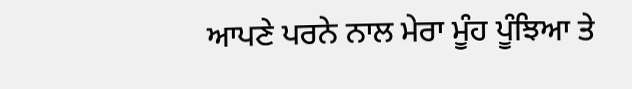ਆਪਣੇ ਪਰਨੇ ਨਾਲ ਮੇਰਾ ਮੂੰਹ ਪੂੰਝਿਆ ਤੇ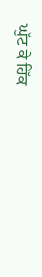ਘੁੱਟ ਕੇ ਹਿੱਕ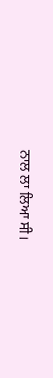ਨਾਲ ਲਾ ਲਿਆ ਸੀ।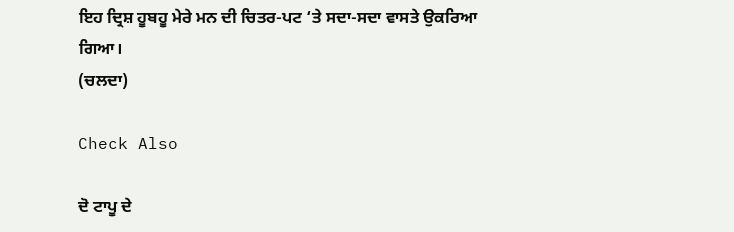ਇਹ ਦ੍ਰਿਸ਼ ਹੂਬਹੂ ਮੇਰੇ ਮਨ ਦੀ ਚਿਤਰ-ਪਟ ‘ਤੇ ਸਦਾ-ਸਦਾ ਵਾਸਤੇ ਉਕਰਿਆ ਗਿਆ।
(ਚਲਦਾ)

Check Also

ਦੋ ਟਾਪੂ ਦੇ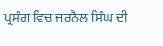ਪ੍ਰਸੰਗ ਵਿਚ ਜਰਨੈਲ ਸਿੰਘ ਦੀ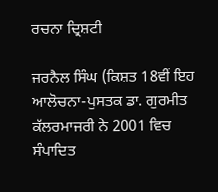ਰਚਨਾ ਦ੍ਰਿਸ਼ਟੀ

ਜਰਨੈਲ ਸਿੰਘ (ਕਿਸ਼ਤ 18ਵੀਂ ਇਹ ਆਲੋਚਨਾ-ਪੁਸਤਕ ਡਾ. ਗੁਰਮੀਤ ਕੱਲਰਮਾਜਰੀ ਨੇ 2001 ਵਿਚ ਸੰਪਾਦਿਤ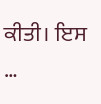ਕੀਤੀ। ਇਸ …